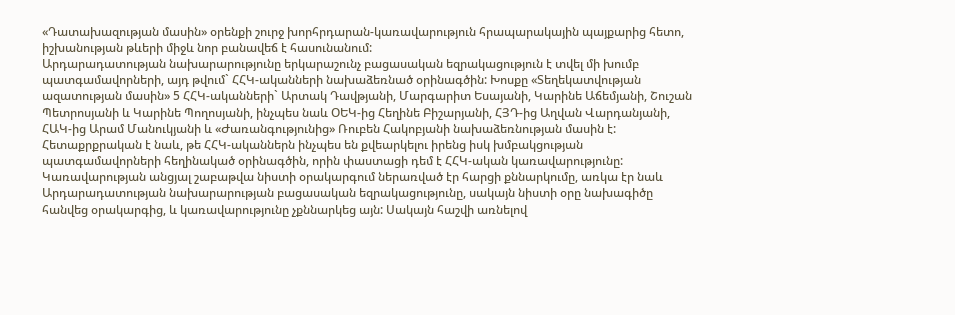«Դատախազության մասին» օրենքի շուրջ խորհրդարան-կառավարություն հրապարակային պայքարից հետո, իշխանության թևերի միջև նոր բանավեճ է հասունանում:
Արդարադատության նախարարությունը երկարաշունչ բացասական եզրակացություն է տվել մի խումբ պատգամավորների, այդ թվում` ՀՀԿ-ականների նախաձեռնած օրինագծին: Խոսքը «Տեղեկատվության ազատության մասին» 5 ՀՀԿ-ականների` Արտակ Դավթյանի, Մարգարիտ Եսայանի, Կարինե Աճեմյանի, Շուշան Պետրոսյանի և Կարինե Պողոսյանի, ինչպես նաև ՕԵԿ-ից Հեղինե Բիշարյանի, ՀՅԴ-ից Աղվան Վարդանյանի, ՀԱԿ-ից Արամ Մանուկյանի և «Ժառանգությունից» Ռուբեն Հակոբյանի նախաձեռնության մասին է: Հետաքրքրական է նաև, թե ՀՀԿ-ականներն ինչպես են քվեարկելու իրենց իսկ խմբակցության պատգամավորների հեղինակած օրինագծին, որին փաստացի դեմ է ՀՀԿ-ական կառավարությունը:
Կառավարության անցյալ շաբաթվա նիստի օրակարգում ներառված էր հարցի քննարկումը, առկա էր նաև Արդարադատության նախարարության բացասական եզրակացությունը, սակայն նիստի օրը նախագիծը հանվեց օրակարգից, և կառավարությունը չքննարկեց այն: Սակայն հաշվի առնելով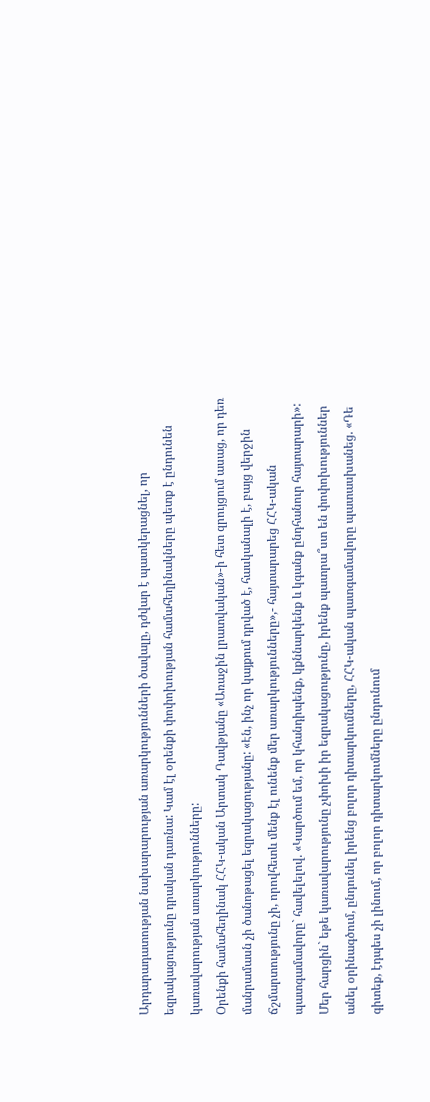Արդարադատության նախարարության առարկությունների ծավալը, դժվար է պատկերացնել, որ եզրակացությունը դրական դառնա: Կամ էլ օրենքի փոփոխության համահեղինակները պետք է ընդունեն կառավարության առարկությունները:
Օրենքի համահեղինակ ՀՀԿ-ական Արտակ Դավթյանը «Առաջին լրատվական»-ի հետ զրույցում ասաց, որ դեռ մանրամասն չի ծանոթացել եզրակացությանը: «Էն, ինչ որ կայքում դրված է, հասկանալի է, բայց վերջին ճշմարտությունը չի, որովհետև մենք էլ ունենք մեր առարկությունները»,- հայտարարեց ՀՀԿ-ական պատգամավորը` հավելելով. «Կարծում եմ, որ կհանդիպենք, կքննարկենք և կգանք ընդհանուր հայտարարի»:
Մեր հարցին` եթե կառավարությունը չփոխի իր եզրակացությունը, իրենք պատրա՞ստ են փոփոխություններ անել օրինագծում, ընդունել իրենց բոլոր դիտարկումները, ՀՀԿ-ական պատգամավորը պատասխանեց. «Դե գիտեք, էդպես չի լինում, որ բոլոր դիտարկումները ընդունում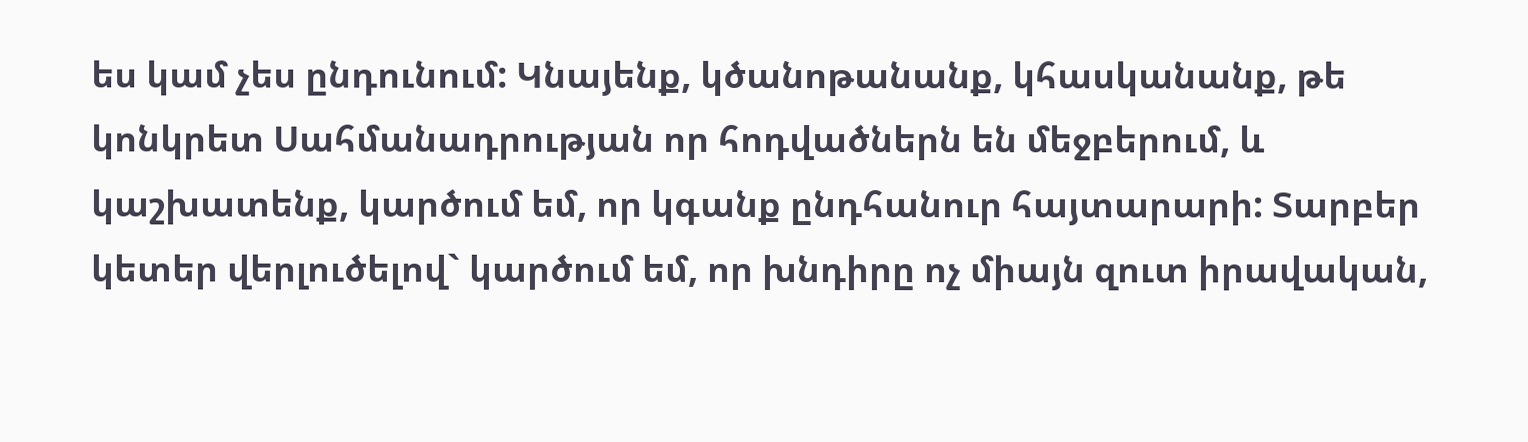ես կամ չես ընդունում: Կնայենք, կծանոթանանք, կհասկանանք, թե կոնկրետ Սահմանադրության որ հոդվածներն են մեջբերում, և կաշխատենք, կարծում եմ, որ կգանք ընդհանուր հայտարարի: Տարբեր կետեր վերլուծելով` կարծում եմ, որ խնդիրը ոչ միայն զուտ իրավական,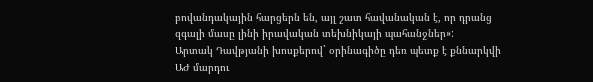բովանդակային հարցերն են, այլ շատ հավանական է, որ դրանց զգալի մասը լինի իրավական տեխնիկայի պահանջներ»:
Արտակ Դավթյանի խոսքերով` օրինագիծը դեռ պետք է քննարկվի ԱԺ մարդու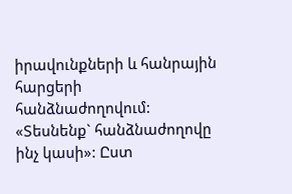իրավունքների և հանրային հարցերի հանձնաժողովում: «Տեսնենք` հանձնաժողովը ինչ կասի»: Ըստ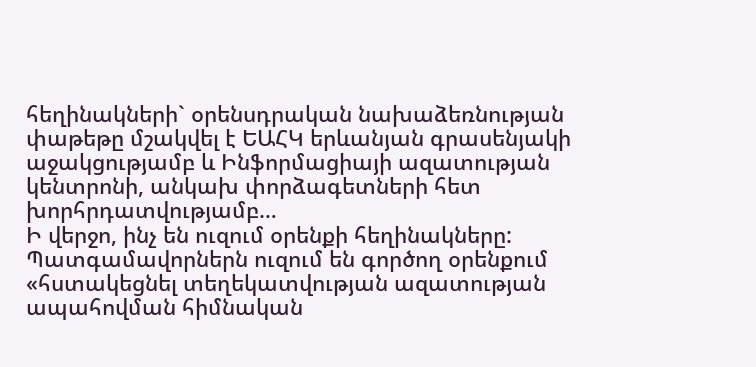հեղինակների` օրենսդրական նախաձեռնության փաթեթը մշակվել է ԵԱՀԿ երևանյան գրասենյակի աջակցությամբ և Ինֆորմացիայի ազատության կենտրոնի, անկախ փորձագետների հետ խորհրդատվությամբ…
Ի վերջո, ինչ են ուզում օրենքի հեղինակները: Պատգամավորներն ուզում են գործող օրենքում «հստակեցնել տեղեկատվության ազատության ապահովման հիմնական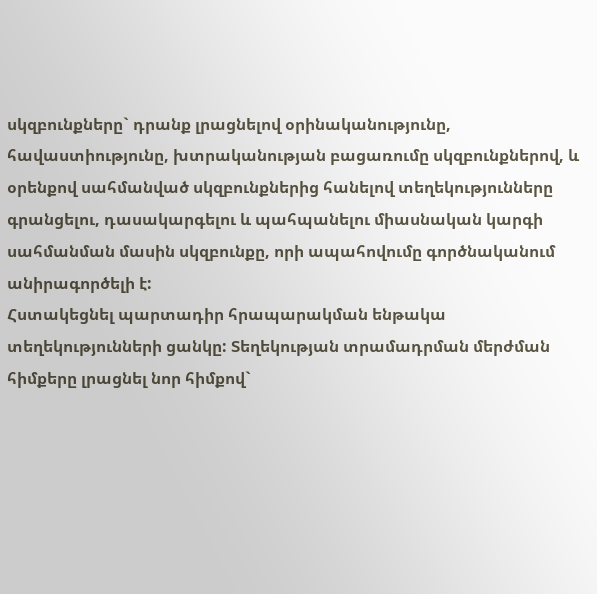սկզբունքները` դրանք լրացնելով օրինականությունը, հավաստիությունը, խտրականության բացառումը սկզբունքներով, և օրենքով սահմանված սկզբունքներից հանելով տեղեկությունները գրանցելու, դասակարգելու և պահպանելու միասնական կարգի սահմանման մասին սկզբունքը, որի ապահովումը գործնականում անիրագործելի է:
Հստակեցնել պարտադիր հրապարակման ենթակա տեղեկությունների ցանկը: Տեղեկության տրամադրման մերժման հիմքերը լրացնել նոր հիմքով`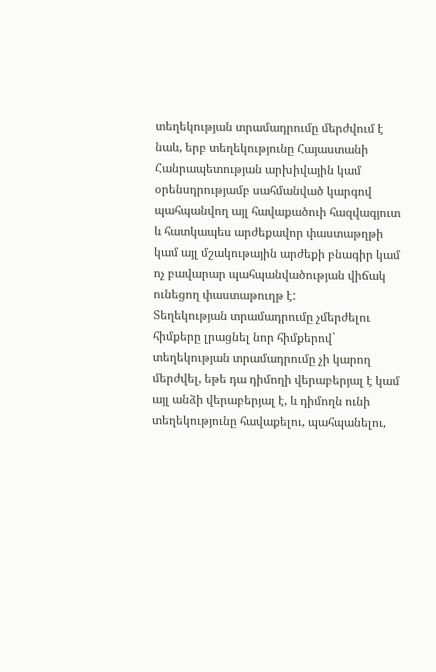տեղեկության տրամադրումը մերժվում է նաև, երբ տեղեկությունը Հայաստանի Հանրապետության արխիվային կամ օրենսդրությամբ սահմանված կարգով պահպանվող այլ հավաքածուի հազվագյուտ և հատկապես արժեքավոր փաստաթղթի կամ այլ մշակութային արժեքի բնագիր կամ ոչ բավարար պահպանվածության վիճակ ունեցող փաստաթուղթ է:
Տեղեկության տրամադրումը չմերժելու հիմքերը լրացնել նոր հիմքերով` տեղեկության տրամադրումը չի կարող մերժվել, եթե դա դիմողի վերաբերյալ է կամ այլ անձի վերաբերյալ է, և դիմողն ունի տեղեկությունը հավաքելու, պահպանելու,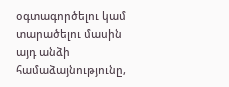օգտագործելու կամ տարածելու մասին այդ անձի համաձայնությունը,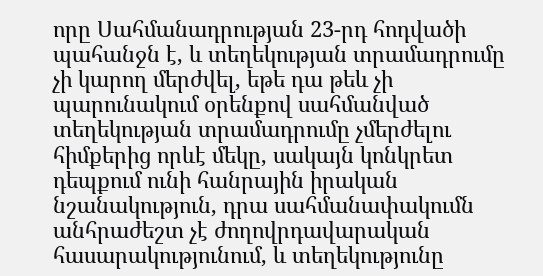որը Սահմանադրության 23-րդ հոդվածի պահանջն է, և տեղեկության տրամադրումը չի կարող մերժվել, եթե դա թեև չի պարունակում օրենքով սահմանված տեղեկության տրամադրումը չմերժելու հիմքերից որևէ մեկը, սակայն կոնկրետ դեպքում ունի հանրային իրական նշանակություն, դրա սահմանափակումն անհրաժեշտ չէ ժողովրդավարական հասարակությունում, և տեղեկությունը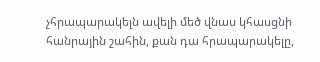չհրապարակելն ավելի մեծ վնաս կհասցնի հանրային շահին, քան դա հրապարակելը,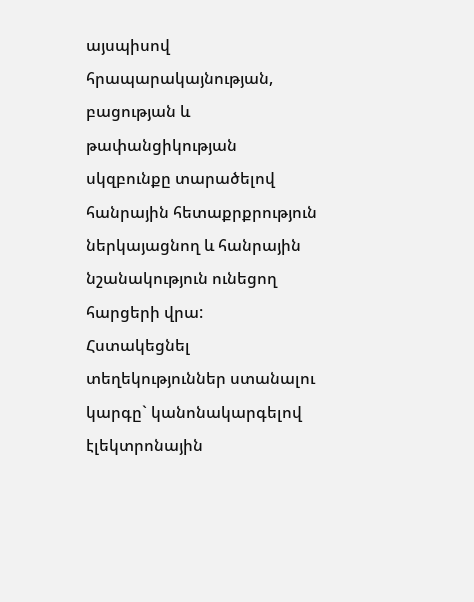այսպիսով հրապարակայնության, բացության և թափանցիկության սկզբունքը տարածելով հանրային հետաքրքրություն ներկայացնող և հանրային նշանակություն ունեցող հարցերի վրա:
Հստակեցնել տեղեկություններ ստանալու կարգը` կանոնակարգելով էլեկտրոնային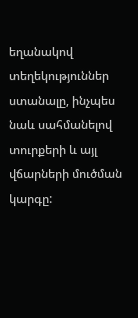եղանակով տեղեկություններ ստանալը, ինչպես նաև սահմանելով տուրքերի և այլ վճարների մուծման կարգը: